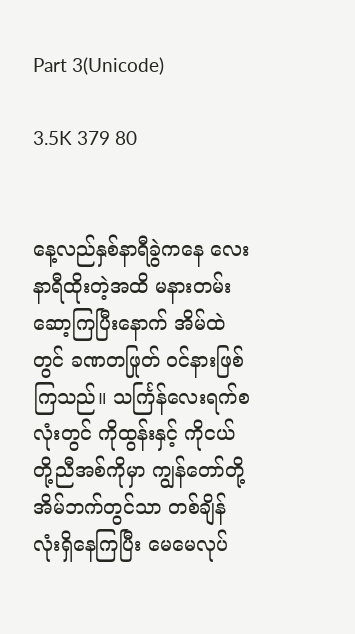Part 3(Unicode)

3.5K 379 80


နေ့လည်နှစ်နာရီခွဲကနေ လေးနာရီထိုးတဲ့အထိ မနားတမ်းဆော့ကြပြီးနောက် အိမ်ထဲတွင် ခဏတဖြုတ် ဝင်နားဖြစ်ကြသည်။ သင်္ကြန်လေးရက်စလုံးတွင် ကိုထွန်းနှင့် ကိုငယ်တို့ညီအစ်ကိုမှာ ကျွန်တော်တို့အိမ်ဘက်တွင်သာ တစ်ချိန်လုံးရှိနေကြပြီး မေမေလုပ်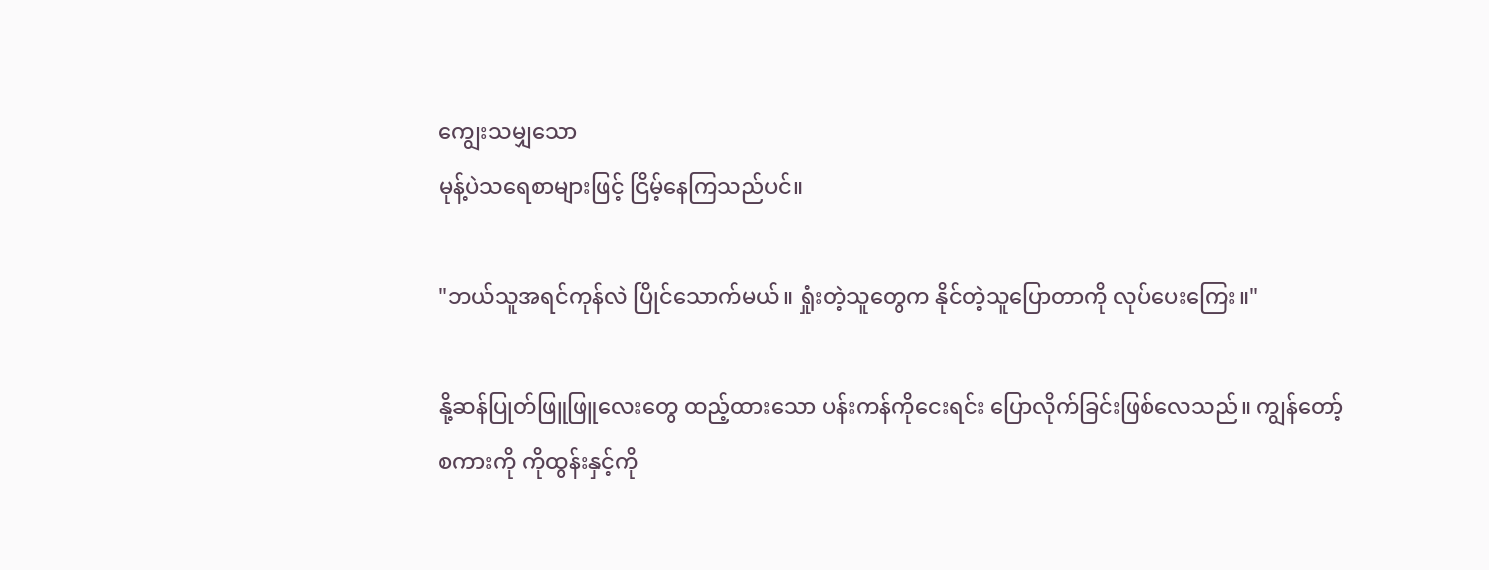ကျွေးသမျှသော
မုန့်ပဲသရေစာများဖြင့် ငြိမ့်နေကြသည်ပင်။

"ဘယ်သူအရင်ကုန်လဲ ပြိုင်သောက်မယ်။ ရှုံးတဲ့သူတွေက နိုင်တဲ့သူပြောတာကို လုပ်ပေးကြေး။"

နို့ဆန်ပြုတ်ဖြူဖြူလေးတွေ ထည့်ထားသော ပန်းကန်ကိုငေးရင်း ပြောလိုက်ခြင်းဖြစ်လေသည်။ ကျွန်တော့်စကားကို ကိုထွန်းနှင့်ကို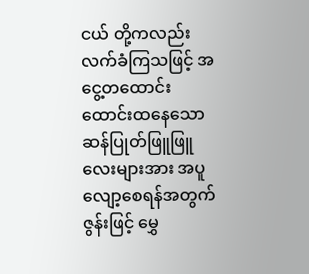ငယ် တို့ကလည်း လက်ခံကြသဖြင့် အငွေ့တထောင်းထောင်းထနေသော ဆန်ပြုတ်ဖြူဖြူလေးများအား အပူလျော့စေရန်အတွက် ဇွန်းဖြင့် မွှေ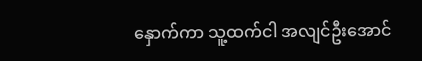နှောက်ကာ သူ့ထက်ငါ အလျင်ဦးအောင်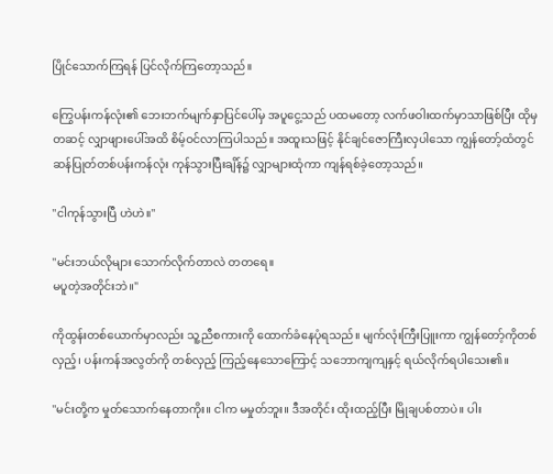ပြိုင်သောက်ကြရန် ပြင်လိုက်ကြတော့သည်။

ကြွေပန်းကန်လုံး၏ ဘေးဘက်မျက်နှာပြင်ပေါ်မှ အပူငွေ့သည် ပထမတော့ လက်ဖဝါးထက်မှာသာဖြစ်ပြီး ထိုမှတဆင့် လျှာဖျားပေါ်အထိ စိမ့်ဝင်လာကြပါသည်။ အထူးသဖြင့် နိုင်ချင်ဇောကြီးလှပါသော ကျွန်တော့်ထံတွင် ဆန်ပြုတ်တစ်ပန်းကန်လုံး ကုန်သွားပြီးချိန်၌ လျှာများထုံကာ ကျန်ရစ်ခဲ့တော့သည်။

"ငါကုန်သွားပြီ ဟဲဟဲ။"

"မင်းဘယ်လိုများ သောက်လိုက်တာလဲ တတရေ။
မပူတဲ့အတိုင်းဘဲ။"

ကိုထွန်းတစ်ယောက်မှာလည်း သူ့ညီစကားကို ထောက်ခံနေပုံရသည်။ မျက်လုံးကြီးပြူးကာ ကျွန်တော့်ကိုတစ်လှည့်၊ ပန်းကန်အလွတ်ကို တစ်လှည့် ကြည့်နေသောကြောင့် သဘောကျကျနှင့် ရယ်လိုက်ရပါသေး၏။

"မင်းတို့က မှုတ်သောက်နေတာကိုး။ ငါက မမှုတ်ဘူး။ ဒီအတိုင်း ထိုးထည့်ပြီး မြိုချပစ်တာပဲ။ ပါး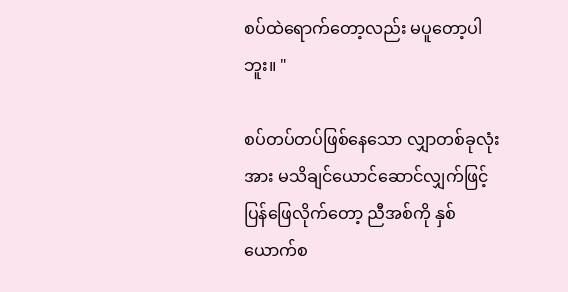စပ်ထဲရောက်တော့လည်း မပူတော့ပါဘူး။ "

စပ်တပ်တပ်ဖြစ်နေသော လျှာတစ်ခုလုံးအား မသိချင်ယောင်ဆောင်လျှက်ဖြင့် ပြန်ဖြေလိုက်တော့ ညီအစ်ကို နှစ်ယောက်စ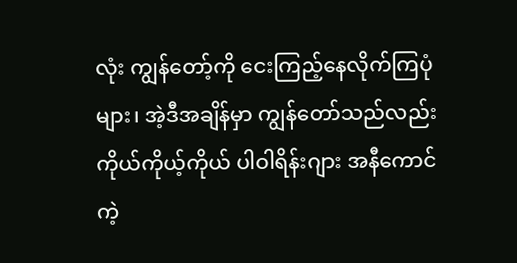လုံး ကျွန်တော့်ကို ငေးကြည့်နေလိုက်ကြပုံများ၊ အဲ့ဒီအချိန်မှာ ကျွန်တော်သည်လည်း ကိုယ်ကိုယ့်ကိုယ် ပါဝါရိန်းဂျား အနီကောင် ကဲ့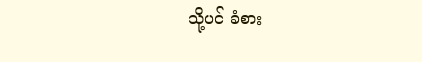သို့ပင် ခံစား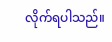လိုက်ရပါသည်။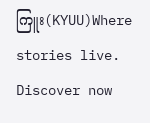ကြူး(KYUU)Where stories live. Discover now